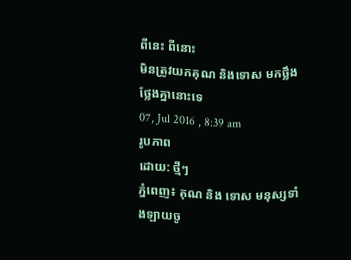ពីនេះ ពីនោះ
មិនត្រូវយកគុណ និងទោស មកថ្លឹងថ្លែងគ្នានោះទេ
07, Jul 2016 , 8:39 am
រូបភាព
ដោយ: ថ្មីៗ
ភ្នំពេញ៖ គុណ និង ទោស មនុស្សទាំងឡាយចូ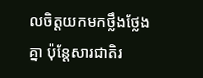លចិត្តយកមកថ្លឹងថ្លែងគ្នា ប៉ុន្តែសារជាតិរ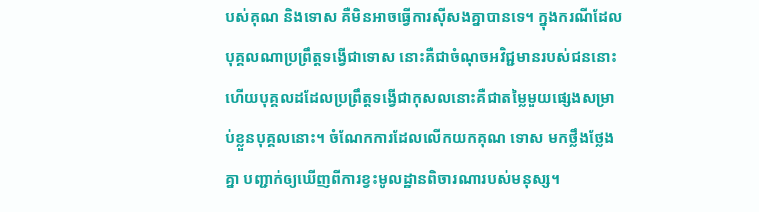បស់គុណ និងទោស គឺមិនអាចធ្វើការស៊ីសងគ្នាបានទេ។ ក្នុងករណីដែល បុគ្គលណាប្រព្រឹត្តទង្វើជាទោស នោះគឺជាចំណុចអវិជ្ជមានរបស់ជននោះ ហើយបុគ្គលដដែលប្រព្រឹត្តទង្វើជាកុសលនោះគឺជាតម្លៃមួយផ្សេងសម្រាប់ខ្លួនបុគ្គលនោះ។ ចំណែកការដែលលើកយកគុណ ទោស មកថ្លឹងថ្លែងគ្នា បញ្ជាក់ឲ្យឃើញពីការខ្វះមូលដ្ឋានពិចារណារបស់មនុស្ស។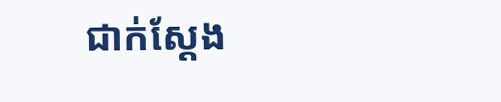ជាក់ស្ដែង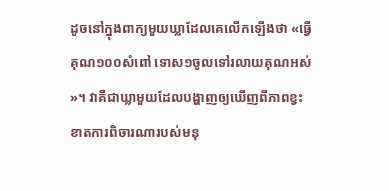ដូចនៅក្នុងពាក្យមួយឃ្លាដែលគេលើកឡើងថា «ធ្វើគុណ១០០សំពៅ ទោស១ចូលទៅរលាយគុណអស់»។ វាគឺជាឃ្លាមួយដែលបង្ហាញឲ្យឃើញពីភាពខ្វះខាតការពិចារណារបស់មនុ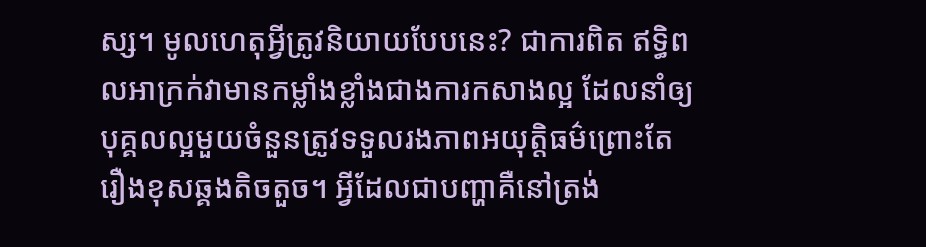ស្ស។ មូលហេតុអ្វីត្រូវនិយាយបែបនេះ? ជាការពិត ឥទ្ធិពលអាក្រក់វាមានកម្លាំងខ្លាំងជាងការកសាងល្អ ដែលនាំឲ្យបុគ្គលល្អមួយចំនួនត្រូវទទួលរងភាពអយុត្តិធម៌ព្រោះតែរឿងខុសឆ្គងតិចតួច។ អ្វីដែលជាបញ្ហាគឺនៅត្រង់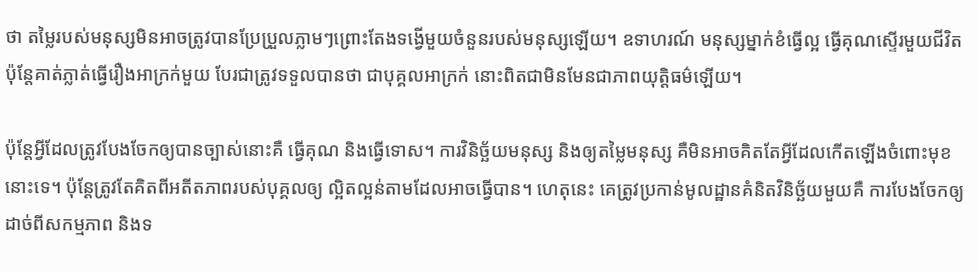ថា តម្លៃរបស់មនុស្សមិនអាចត្រូវបានប្រែប្រួលភ្លាមៗព្រោះតែងទង្វើមួយចំនួនរបស់មនុស្សឡើយ។ ឧទាហរណ៍ មនុស្សម្នាក់ខំធ្វើល្អ ធ្វើគុណស្ទើរមួយជីវិត ប៉ុន្តែគាត់ភ្លាត់ធ្វើរឿងអាក្រក់មួយ បែរជាត្រូវទទួលបានថា ជាបុគ្គលអាក្រក់ នោះពិតជាមិនមែនជាភាពយុត្តិធម៌ឡើយ។

ប៉ុន្តែអ្វីដែលត្រូវបែងចែកឲ្យបានច្បាស់នោះគឺ ធ្វើគុណ និងធ្វើទោស។ ការវិនិច្ឆ័យមនុស្ស និងឲ្យតម្លៃមនុស្ស គឺមិនអាចគិតតែអ្វីដែលកើតឡើងចំពោះមុខនោះទេ។ ប៉ុន្តែត្រូវតែគិតពីអតីតភាពរបស់បុគ្គលឲ្យ ល្អិតល្អន់តាមដែលអាចធ្វើបាន។ ហេតុនេះ គេត្រូវប្រកាន់មូលដ្ឋានគំនិតវិនិច្ឆ័យមួយគឺ ការបែងចែកឲ្យដាច់ពីសកម្មភាព និងទ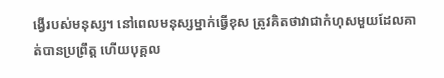ង្វើរបស់មនុស្ស។ នៅពេលមនុស្សម្នាក់ធ្វើខុស ត្រូវគិតថាវាជាកំហុសមួយដែលគាត់បានប្រព្រឹត្ត ហើយបុគ្គល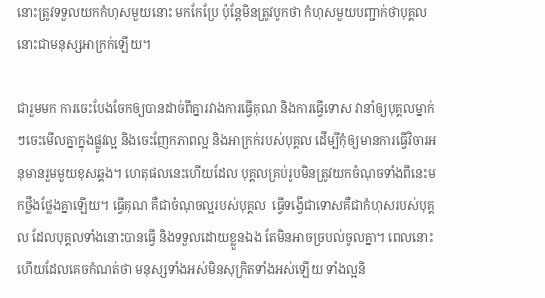នោះត្រូវទទួលយកកំហុសមួយនោះ មកកែប្រែ ប៉ុន្តែមិនត្រូវបូកថា កំហុសមួយបញ្ជាក់ថាបុគ្គលនោះជាមនុស្សអាក្រក់ឡើយ។

ជារួមមក ការចេះបែងចែកឲ្យបានដាច់ពីគ្នារវាងការធ្វើគុណ និងការធ្វើទោស វានាំឲ្យបុគ្គលម្នាក់ៗចេះមើលគ្នាក្នុងផ្លូវល្អ និងចេះញែកភាពល្អ និងអាក្រក់របស់បុគ្គល ដើម្បីកុំឲ្យមានការធ្វើវិចារអនុមានរួមមួយខុសឆ្គង។ ហេតុផលនេះហើយដែល បុគ្គលគ្រប់រូបមិនត្រូវយកចំណុចទាំងពីនេះមកថ្លឹងថ្លែងគ្នាឡើយ។ ធ្វើគុណ គឺជាចំណុចល្អរបស់បុគ្គល  ធ្វើទង្វើជាទោសគឺជាកំហុសរបស់បុគ្គល ដែលបុគ្គលទាំងនោះបានធ្វើ និងទទួលដោយខ្លួនឯង តែមិនអាចច្របល់ចូលគ្នា។ ពេលនោះហើយដែលគេចកំណត់ថា មនុស្សទាំងអស់មិនសុក្រិតទាំងអស់ឡើយ ទាំងល្អនិ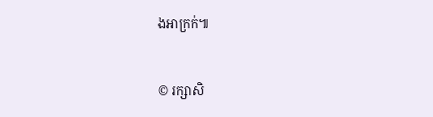ងអាក្រក់៕


© រក្សាសិ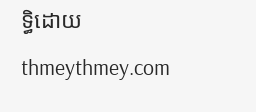ទ្ធិដោយ thmeythmey.com